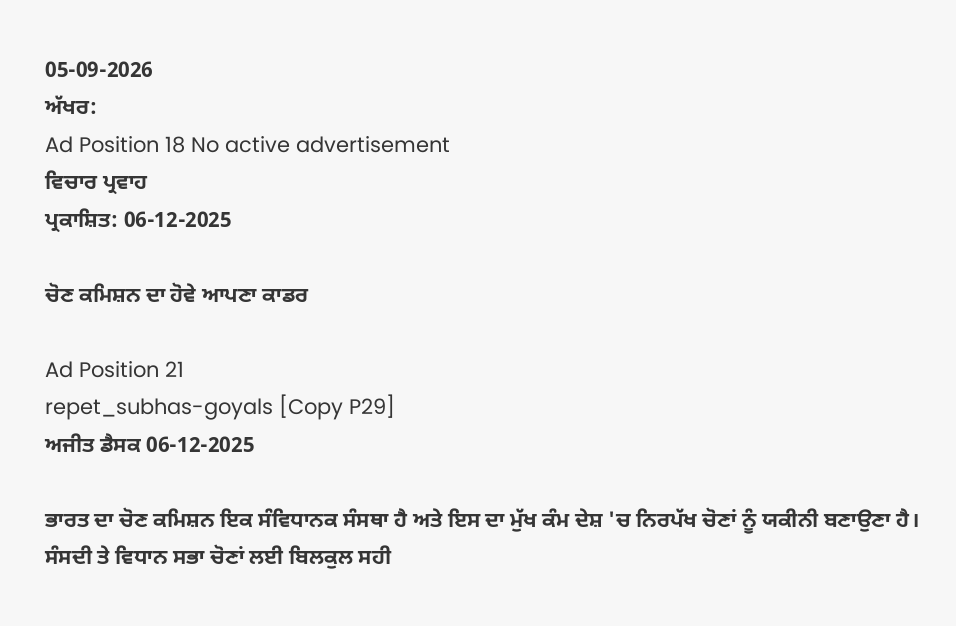05-09-2026
ਅੱਖਰ:
Ad Position 18 No active advertisement
ਵਿਚਾਰ ਪ੍ਰਵਾਹ
ਪ੍ਰਕਾਸ਼ਿਤ: 06-12-2025

ਚੋਣ ਕਮਿਸ਼ਨ ਦਾ ਹੋਵੇ ਆਪਣਾ ਕਾਡਰ

Ad Position 21
repet_subhas-goyals [Copy P29]
ਅਜੀਤ ਡੈਸਕ 06-12-2025

ਭਾਰਤ ਦਾ ਚੋਣ ਕਮਿਸ਼ਨ ਇਕ ਸੰਵਿਧਾਨਕ ਸੰਸਥਾ ਹੈ ਅਤੇ ਇਸ ਦਾ ਮੁੱਖ ਕੰਮ ਦੇਸ਼ 'ਚ ਨਿਰਪੱਖ ਚੋਣਾਂ ਨੂੰ ਯਕੀਨੀ ਬਣਾਉਣਾ ਹੈ। ਸੰਸਦੀ ਤੇ ਵਿਧਾਨ ਸਭਾ ਚੋਣਾਂ ਲਈ ਬਿਲਕੁਲ ਸਹੀ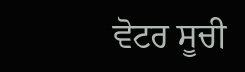ਵੋਟਰ ਸੂਚੀ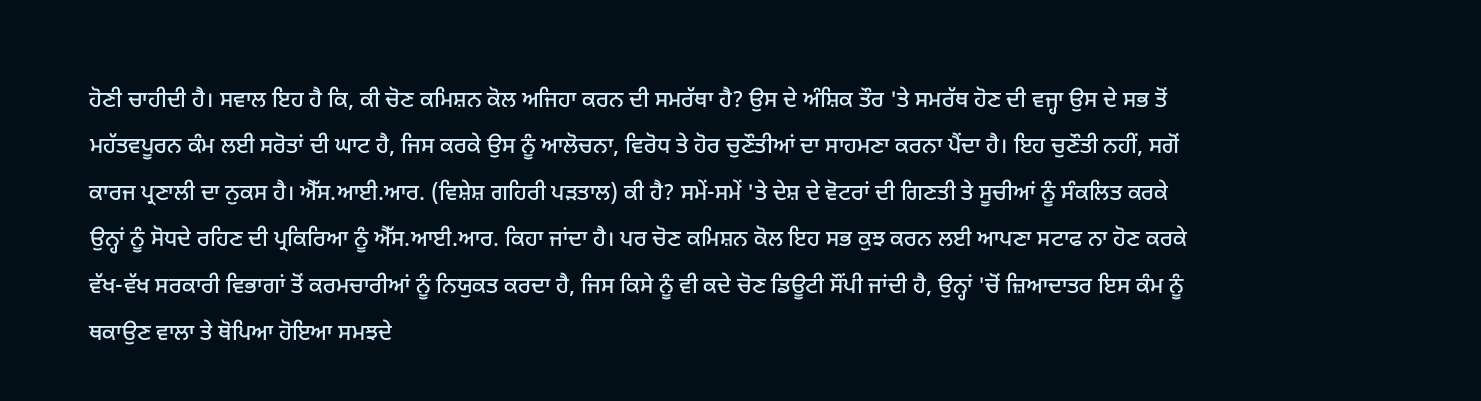ਹੋਣੀ ਚਾਹੀਦੀ ਹੈ। ਸਵਾਲ ਇਹ ਹੈ ਕਿ, ਕੀ ਚੋਣ ਕਮਿਸ਼ਨ ਕੋਲ ਅਜਿਹਾ ਕਰਨ ਦੀ ਸਮਰੱਥਾ ਹੈ? ਉਸ ਦੇ ਅੰਸ਼ਿਕ ਤੌਰ 'ਤੇ ਸਮਰੱਥ ਹੋਣ ਦੀ ਵਜ੍ਹਾ ਉਸ ਦੇ ਸਭ ਤੋਂ ਮਹੱਤਵਪੂਰਨ ਕੰਮ ਲਈ ਸਰੋਤਾਂ ਦੀ ਘਾਟ ਹੈ, ਜਿਸ ਕਰਕੇ ਉਸ ਨੂੰ ਆਲੋਚਨਾ, ਵਿਰੋਧ ਤੇ ਹੋਰ ਚੁਣੌਤੀਆਂ ਦਾ ਸਾਹਮਣਾ ਕਰਨਾ ਪੈਂਦਾ ਹੈ। ਇਹ ਚੁਣੌਤੀ ਨਹੀਂ, ਸਗੋਂ ਕਾਰਜ ਪ੍ਰਣਾਲੀ ਦਾ ਨੁਕਸ ਹੈ। ਐੱਸ.ਆਈ.ਆਰ. (ਵਿਸ਼ੇਸ਼ ਗਹਿਰੀ ਪੜਤਾਲ) ਕੀ ਹੈ? ਸਮੇਂ-ਸਮੇਂ 'ਤੇ ਦੇਸ਼ ਦੇ ਵੋਟਰਾਂ ਦੀ ਗਿਣਤੀ ਤੇ ਸੂਚੀਆਂ ਨੂੰ ਸੰਕਲਿਤ ਕਰਕੇ ਉਨ੍ਹਾਂ ਨੂੰ ਸੋਧਦੇ ਰਹਿਣ ਦੀ ਪ੍ਰਕਿਰਿਆ ਨੂੰ ਐੱਸ.ਆਈ.ਆਰ. ਕਿਹਾ ਜਾਂਦਾ ਹੈ। ਪਰ ਚੋਣ ਕਮਿਸ਼ਨ ਕੋਲ ਇਹ ਸਭ ਕੁਝ ਕਰਨ ਲਈ ਆਪਣਾ ਸਟਾਫ ਨਾ ਹੋਣ ਕਰਕੇ ਵੱਖ-ਵੱਖ ਸਰਕਾਰੀ ਵਿਭਾਗਾਂ ਤੋਂ ਕਰਮਚਾਰੀਆਂ ਨੂੰ ਨਿਯੁਕਤ ਕਰਦਾ ਹੈ, ਜਿਸ ਕਿਸੇ ਨੂੰ ਵੀ ਕਦੇ ਚੋਣ ਡਿਊਟੀ ਸੌਂਪੀ ਜਾਂਦੀ ਹੈ, ਉਨ੍ਹਾਂ 'ਚੋਂ ਜ਼ਿਆਦਾਤਰ ਇਸ ਕੰਮ ਨੂੰ ਥਕਾਉਣ ਵਾਲਾ ਤੇ ਥੋਪਿਆ ਹੋਇਆ ਸਮਝਦੇ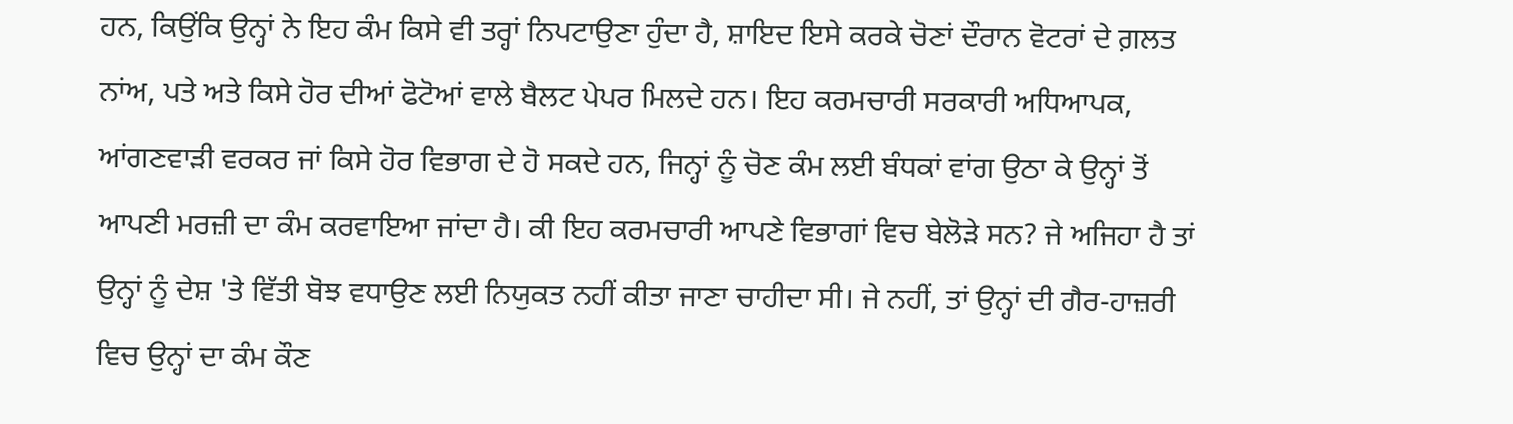ਹਨ, ਕਿਉਂਕਿ ਉਨ੍ਹਾਂ ਨੇ ਇਹ ਕੰਮ ਕਿਸੇ ਵੀ ਤਰ੍ਹਾਂ ਨਿਪਟਾਉਣਾ ਹੁੰਦਾ ਹੈ, ਸ਼ਾਇਦ ਇਸੇ ਕਰਕੇ ਚੋਣਾਂ ਦੌਰਾਨ ਵੋਟਰਾਂ ਦੇ ਗ਼ਲਤ ਨਾਂਅ, ਪਤੇ ਅਤੇ ਕਿਸੇ ਹੋਰ ਦੀਆਂ ਫੋਟੋਆਂ ਵਾਲੇ ਬੈਲਟ ਪੇਪਰ ਮਿਲਦੇ ਹਨ। ਇਹ ਕਰਮਚਾਰੀ ਸਰਕਾਰੀ ਅਧਿਆਪਕ, ਆਂਗਣਵਾੜੀ ਵਰਕਰ ਜਾਂ ਕਿਸੇ ਹੋਰ ਵਿਭਾਗ ਦੇ ਹੋ ਸਕਦੇ ਹਨ, ਜਿਨ੍ਹਾਂ ਨੂੰ ਚੋਣ ਕੰਮ ਲਈ ਬੰਧਕਾਂ ਵਾਂਗ ਉਠਾ ਕੇ ਉਨ੍ਹਾਂ ਤੋਂ ਆਪਣੀ ਮਰਜ਼ੀ ਦਾ ਕੰਮ ਕਰਵਾਇਆ ਜਾਂਦਾ ਹੈ। ਕੀ ਇਹ ਕਰਮਚਾਰੀ ਆਪਣੇ ਵਿਭਾਗਾਂ ਵਿਚ ਬੇਲੋੜੇ ਸਨ? ਜੇ ਅਜਿਹਾ ਹੈ ਤਾਂ ਉਨ੍ਹਾਂ ਨੂੰ ਦੇਸ਼ 'ਤੇ ਵਿੱਤੀ ਬੋਝ ਵਧਾਉਣ ਲਈ ਨਿਯੁਕਤ ਨਹੀਂ ਕੀਤਾ ਜਾਣਾ ਚਾਹੀਦਾ ਸੀ। ਜੇ ਨਹੀਂ, ਤਾਂ ਉਨ੍ਹਾਂ ਦੀ ਗੈਰ-ਹਾਜ਼ਰੀ ਵਿਚ ਉਨ੍ਹਾਂ ਦਾ ਕੰਮ ਕੌਣ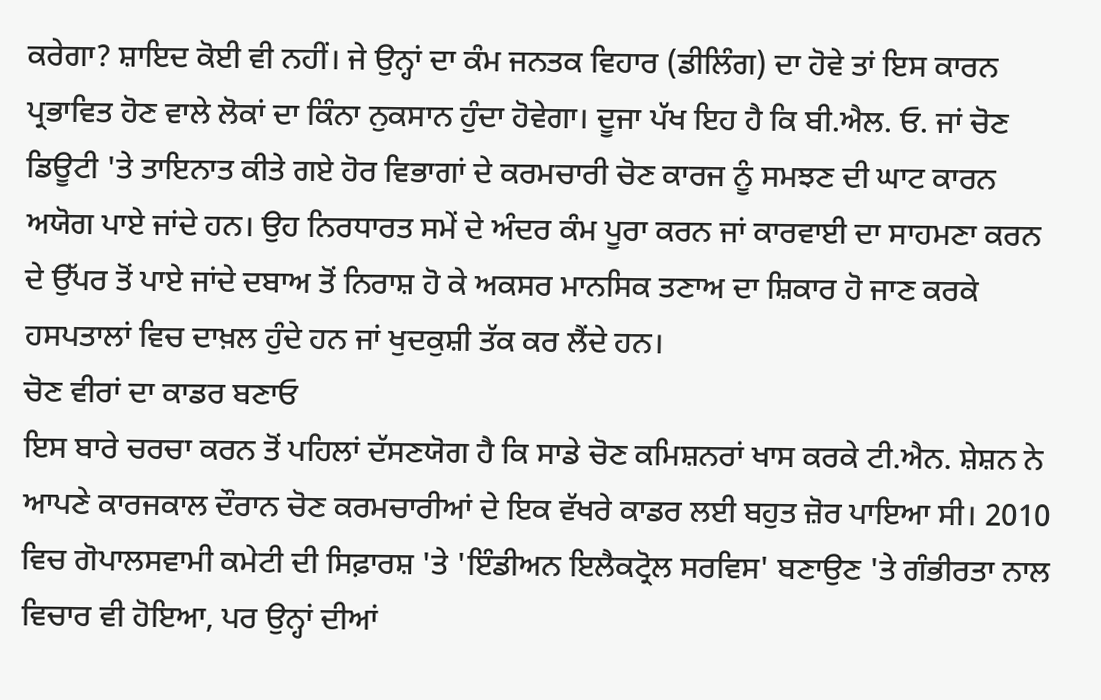ਕਰੇਗਾ? ਸ਼ਾਇਦ ਕੋਈ ਵੀ ਨਹੀਂ। ਜੇ ਉਨ੍ਹਾਂ ਦਾ ਕੰਮ ਜਨਤਕ ਵਿਹਾਰ (ਡੀਲਿੰਗ) ਦਾ ਹੋਵੇ ਤਾਂ ਇਸ ਕਾਰਨ ਪ੍ਰਭਾਵਿਤ ਹੋਣ ਵਾਲੇ ਲੋਕਾਂ ਦਾ ਕਿੰਨਾ ਨੁਕਸਾਨ ਹੁੰਦਾ ਹੋਵੇਗਾ। ਦੂਜਾ ਪੱਖ ਇਹ ਹੈ ਕਿ ਬੀ.ਐਲ. ਓ. ਜਾਂ ਚੋਣ ਡਿਊਟੀ 'ਤੇ ਤਾਇਨਾਤ ਕੀਤੇ ਗਏ ਹੋਰ ਵਿਭਾਗਾਂ ਦੇ ਕਰਮਚਾਰੀ ਚੋਣ ਕਾਰਜ ਨੂੰ ਸਮਝਣ ਦੀ ਘਾਟ ਕਾਰਨ ਅਯੋਗ ਪਾਏ ਜਾਂਦੇ ਹਨ। ਉਹ ਨਿਰਧਾਰਤ ਸਮੇਂ ਦੇ ਅੰਦਰ ਕੰਮ ਪੂਰਾ ਕਰਨ ਜਾਂ ਕਾਰਵਾਈ ਦਾ ਸਾਹਮਣਾ ਕਰਨ ਦੇ ਉੱਪਰ ਤੋਂ ਪਾਏ ਜਾਂਦੇ ਦਬਾਅ ਤੋਂ ਨਿਰਾਸ਼ ਹੋ ਕੇ ਅਕਸਰ ਮਾਨਸਿਕ ਤਣਾਅ ਦਾ ਸ਼ਿਕਾਰ ਹੋ ਜਾਣ ਕਰਕੇ ਹਸਪਤਾਲਾਂ ਵਿਚ ਦਾਖ਼ਲ ਹੁੰਦੇ ਹਨ ਜਾਂ ਖੁਦਕੁਸ਼ੀ ਤੱਕ ਕਰ ਲੈਂਦੇ ਹਨ।
ਚੋਣ ਵੀਰਾਂ ਦਾ ਕਾਡਰ ਬਣਾਓ
ਇਸ ਬਾਰੇ ਚਰਚਾ ਕਰਨ ਤੋਂ ਪਹਿਲਾਂ ਦੱਸਣਯੋਗ ਹੈ ਕਿ ਸਾਡੇ ਚੋਣ ਕਮਿਸ਼ਨਰਾਂ ਖਾਸ ਕਰਕੇ ਟੀ.ਐਨ. ਸ਼ੇਸ਼ਨ ਨੇ ਆਪਣੇ ਕਾਰਜਕਾਲ ਦੌਰਾਨ ਚੋਣ ਕਰਮਚਾਰੀਆਂ ਦੇ ਇਕ ਵੱਖਰੇ ਕਾਡਰ ਲਈ ਬਹੁਤ ਜ਼ੋਰ ਪਾਇਆ ਸੀ। 2010 ਵਿਚ ਗੋਪਾਲਸਵਾਮੀ ਕਮੇਟੀ ਦੀ ਸਿਫ਼ਾਰਸ਼ 'ਤੇ 'ਇੰਡੀਅਨ ਇਲੈਕਟ੍ਰੋਲ ਸਰਵਿਸ' ਬਣਾਉਣ 'ਤੇ ਗੰਭੀਰਤਾ ਨਾਲ ਵਿਚਾਰ ਵੀ ਹੋਇਆ, ਪਰ ਉਨ੍ਹਾਂ ਦੀਆਂ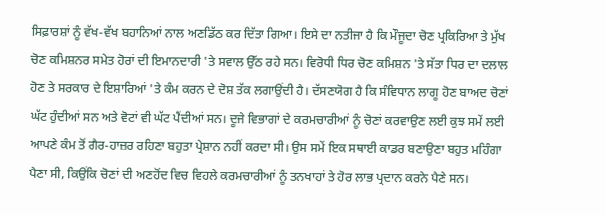ਸਿਫ਼ਾਰਸ਼ਾਂ ਨੂੰ ਵੱਖ-ਵੱਖ ਬਹਾਨਿਆਂ ਨਾਲ ਅਣਡਿੱਠ ਕਰ ਦਿੱਤਾ ਗਿਆ। ਇਸੇ ਦਾ ਨਤੀਜਾ ਹੈ ਕਿ ਮੌਜੂਦਾ ਚੋਣ ਪ੍ਰਕਿਰਿਆ ਤੇ ਮੁੱਖ ਚੋਣ ਕਮਿਸ਼ਨਰ ਸਮੇਤ ਹੋਰਾਂ ਦੀ ਇਮਾਨਦਾਰੀ 'ਤੇ ਸਵਾਲ ਉੱਠ ਰਹੇ ਸਨ। ਵਿਰੋਧੀ ਧਿਰ ਚੋਣ ਕਮਿਸ਼ਨ 'ਤੇ ਸੱਤਾ ਧਿਰ ਦਾ ਦਲਾਲ ਹੋਣ ਤੇ ਸਰਕਾਰ ਦੇ ਇਸ਼ਾਰਿਆਂ 'ਤੇ ਕੰਮ ਕਰਨ ਦੇ ਦੋਸ਼ ਤੱਕ ਲਗਾਉਂਦੀ ਹੈ। ਦੱਸਣਯੋਗ ਹੈ ਕਿ ਸੰਵਿਧਾਨ ਲਾਗੂ ਹੋਣ ਬਾਅਦ ਚੋਣਾਂ ਘੱਟ ਹੁੰਦੀਆਂ ਸਨ ਅਤੇ ਵੋਟਾਂ ਵੀ ਘੱਟ ਪੈਂਦੀਆਂ ਸਨ। ਦੂਜੇ ਵਿਭਾਗਾਂ ਦੇ ਕਰਮਚਾਰੀਆਂ ਨੂੰ ਚੋਣਾਂ ਕਰਵਾਉਣ ਲਈ ਕੁਝ ਸਮੇਂ ਲਈ ਆਪਣੇ ਕੰਮ ਤੋਂ ਗੈਰ-ਹਾਜ਼ਰ ਰਹਿਣਾ ਬਹੁਤਾ ਪ੍ਰੇਸ਼ਾਨ ਨਹੀਂ ਕਰਦਾ ਸੀ। ਉਸ ਸਮੇਂ ਇਕ ਸਥਾਈ ਕਾਡਰ ਬਣਾਉਣਾ ਬਹੁਤ ਮਹਿੰਗਾ ਪੈਣਾ ਸੀ, ਕਿਉਂਕਿ ਚੋਣਾਂ ਦੀ ਅਣਹੋਂਦ ਵਿਚ ਵਿਹਲੇ ਕਰਮਚਾਰੀਆਂ ਨੂੰ ਤਨਖਾਹਾਂ ਤੇ ਹੋਰ ਲਾਭ ਪ੍ਰਦਾਨ ਕਰਨੇ ਪੈਣੇ ਸਨ।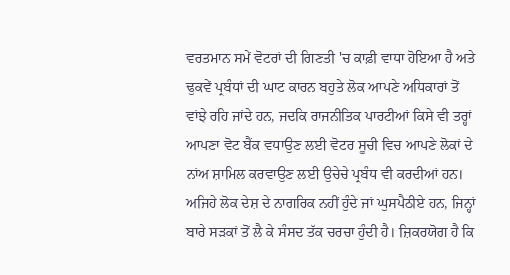ਵਰਤਮਾਨ ਸਮੇਂ ਵੋਟਰਾਂ ਦੀ ਗਿਣਤੀ 'ਚ ਕਾਫ਼ੀ ਵਾਧਾ ਹੋਇਆ ਹੈ ਅਤੇ ਢੁਕਵੇਂ ਪ੍ਰਬੰਧਾਂ ਦੀ ਘਾਟ ਕਾਰਨ ਬਹੁਤੇ ਲੋਕ ਆਪਣੇ ਅਧਿਕਾਰਾਂ ਤੋਂ ਵਾਂਝੇ ਰਹਿ ਜਾਂਦੇ ਹਨ, ਜਦਕਿ ਰਾਜਨੀਤਿਕ ਪਾਰਟੀਆਂ ਕਿਸੇ ਵੀ ਤਰ੍ਹਾਂ ਆਪਣਾ ਵੋਟ ਬੈਂਕ ਵਧਾਉਣ ਲਈ ਵੋਟਰ ਸੂਚੀ ਵਿਚ ਆਪਣੇ ਲੋਕਾਂ ਦੇ ਨਾਂਅ ਸ਼ਾਮਿਲ ਕਰਵਾਉਣ ਲਈ ਉਚੇਚੇ ਪ੍ਰਬੰਧ ਵੀ ਕਰਦੀਆਂ ਹਨ। ਅਜਿਹੇ ਲੋਕ ਦੇਸ਼ ਦੇ ਨਾਗਰਿਕ ਨਹੀਂ ਹੁੰਦੇ ਜਾਂ ਘੁਸਪੈਠੀਏ ਹਨ, ਜਿਨ੍ਹਾਂ ਬਾਰੇ ਸੜਕਾਂ ਤੋਂ ਲੈ ਕੇ ਸੰਸਦ ਤੱਕ ਚਰਚਾ ਹੁੰਦੀ ਹੈ। ਜ਼ਿਕਰਯੋਗ ਹੈ ਕਿ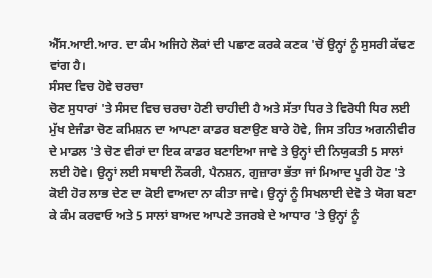ਐੱਸ.ਆਈ.ਆਰ. ਦਾ ਕੰਮ ਅਜਿਹੇ ਲੋਕਾਂ ਦੀ ਪਛਾਣ ਕਰਕੇ ਕਣਕ 'ਚੋਂ ਉਨ੍ਹਾਂ ਨੂੰ ਸੁਸਰੀ ਕੱਢਣ ਵਾਂਗ ਹੈ।
ਸੰਸਦ ਵਿਚ ਹੋਵੇ ਚਰਚਾ
ਚੋਣ ਸੁਧਾਰਾਂ 'ਤੇ ਸੰਸਦ ਵਿਚ ਚਰਚਾ ਹੋਣੀ ਚਾਹੀਦੀ ਹੈ ਅਤੇ ਸੱਤਾ ਧਿਰ ਤੇ ਵਿਰੋਧੀ ਧਿਰ ਲਈ ਮੁੱਖ ਏਜੰਡਾ ਚੋਣ ਕਮਿਸ਼ਨ ਦਾ ਆਪਣਾ ਕਾਡਰ ਬਣਾਉਣ ਬਾਰੇ ਹੋਵੇ, ਜਿਸ ਤਹਿਤ ਅਗਨੀਵੀਰ ਦੇ ਮਾਡਲ 'ਤੇ ਚੋਣ ਵੀਰਾਂ ਦਾ ਇਕ ਕਾਡਰ ਬਣਾਇਆ ਜਾਵੇ ਤੇ ਉਨ੍ਹਾਂ ਦੀ ਨਿਯੁਕਤੀ 5 ਸਾਲਾਂ ਲਈ ਹੋਵੇ। ਉਨ੍ਹਾਂ ਲਈ ਸਥਾਈ ਨੌਕਰੀ, ਪੈਨਸ਼ਨ, ਗੁਜ਼ਾਰਾ ਭੱਤਾ ਜਾਂ ਮਿਆਦ ਪੂਰੀ ਹੋਣ 'ਤੇ ਕੋਈ ਹੋਰ ਲਾਭ ਦੇਣ ਦਾ ਕੋਈ ਵਾਅਦਾ ਨਾ ਕੀਤਾ ਜਾਵੇ। ਉਨ੍ਹਾਂ ਨੂੰ ਸਿਖਲਾਈ ਦੇਵੋ ਤੇ ਯੋਗ ਬਣਾ ਕੇ ਕੰਮ ਕਰਵਾਓ ਅਤੇ 5 ਸਾਲਾਂ ਬਾਅਦ ਆਪਣੇ ਤਜਰਬੇ ਦੇ ਆਧਾਰ 'ਤੇ ਉਨ੍ਹਾਂ ਨੂੰ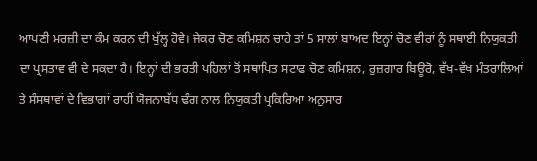ਆਪਣੀ ਮਰਜ਼ੀ ਦਾ ਕੰਮ ਕਰਨ ਦੀ ਖੁੱਲ੍ਹ ਹੋਵੇ। ਜੇਕਰ ਚੋਣ ਕਮਿਸ਼ਨ ਚਾਹੇ ਤਾਂ 5 ਸਾਲਾਂ ਬਾਅਦ ਇਨ੍ਹਾਂ ਚੋਣ ਵੀਰਾਂ ਨੂੰ ਸਥਾਈ ਨਿਯੁਕਤੀ ਦਾ ਪ੍ਰਸਤਾਵ ਵੀ ਦੇ ਸਕਦਾ ਹੈ। ਇਨ੍ਹਾਂ ਦੀ ਭਰਤੀ ਪਹਿਲਾਂ ਤੋਂ ਸਥਾਪਿਤ ਸਟਾਫ ਚੋਣ ਕਮਿਸ਼ਨ, ਰੁਜ਼ਗਾਰ ਬਿਊਰੋ, ਵੱਖ-ਵੱਖ ਮੰਤਰਾਲਿਆਂ ਤੇ ਸੰਸਥਾਵਾਂ ਦੇ ਵਿਭਾਗਾਂ ਰਾਹੀਂ ਯੋਜਨਾਬੱਧ ਢੰਗ ਨਾਲ ਨਿਯੁਕਤੀ ਪ੍ਰਕਿਰਿਆ ਅਨੁਸਾਰ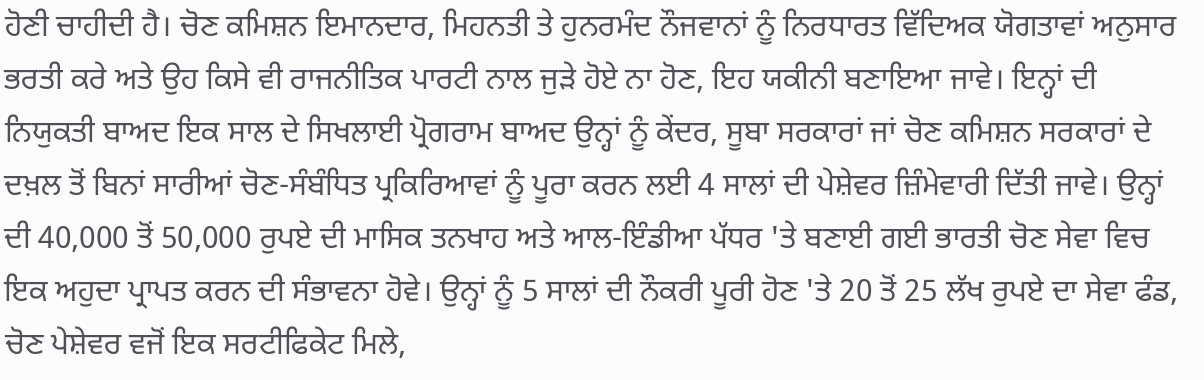ਹੋਣੀ ਚਾਹੀਦੀ ਹੈ। ਚੋਣ ਕਮਿਸ਼ਨ ਇਮਾਨਦਾਰ, ਮਿਹਨਤੀ ਤੇ ਹੁਨਰਮੰਦ ਨੌਜਵਾਨਾਂ ਨੂੰ ਨਿਰਧਾਰਤ ਵਿੱਦਿਅਕ ਯੋਗਤਾਵਾਂ ਅਨੁਸਾਰ ਭਰਤੀ ਕਰੇ ਅਤੇ ਉਹ ਕਿਸੇ ਵੀ ਰਾਜਨੀਤਿਕ ਪਾਰਟੀ ਨਾਲ ਜੁੜੇ ਹੋਏ ਨਾ ਹੋਣ, ਇਹ ਯਕੀਨੀ ਬਣਾਇਆ ਜਾਵੇ। ਇਨ੍ਹਾਂ ਦੀ ਨਿਯੁਕਤੀ ਬਾਅਦ ਇਕ ਸਾਲ ਦੇ ਸਿਖਲਾਈ ਪ੍ਰੋਗਰਾਮ ਬਾਅਦ ਉਨ੍ਹਾਂ ਨੂੰ ਕੇਂਦਰ, ਸੂਬਾ ਸਰਕਾਰਾਂ ਜਾਂ ਚੋਣ ਕਮਿਸ਼ਨ ਸਰਕਾਰਾਂ ਦੇ ਦਖ਼ਲ ਤੋਂ ਬਿਨਾਂ ਸਾਰੀਆਂ ਚੋਣ-ਸੰਬੰਧਿਤ ਪ੍ਰਕਿਰਿਆਵਾਂ ਨੂੰ ਪੂਰਾ ਕਰਨ ਲਈ 4 ਸਾਲਾਂ ਦੀ ਪੇਸ਼ੇਵਰ ਜ਼ਿੰਮੇਵਾਰੀ ਦਿੱਤੀ ਜਾਵੇ। ਉਨ੍ਹਾਂ ਦੀ 40,000 ਤੋਂ 50,000 ਰੁਪਏ ਦੀ ਮਾਸਿਕ ਤਨਖਾਹ ਅਤੇ ਆਲ-ਇੰਡੀਆ ਪੱਧਰ 'ਤੇ ਬਣਾਈ ਗਈ ਭਾਰਤੀ ਚੋਣ ਸੇਵਾ ਵਿਚ ਇਕ ਅਹੁਦਾ ਪ੍ਰਾਪਤ ਕਰਨ ਦੀ ਸੰਭਾਵਨਾ ਹੋਵੇ। ਉਨ੍ਹਾਂ ਨੂੰ 5 ਸਾਲਾਂ ਦੀ ਨੌਕਰੀ ਪੂਰੀ ਹੋਣ 'ਤੇ 20 ਤੋਂ 25 ਲੱਖ ਰੁਪਏ ਦਾ ਸੇਵਾ ਫੰਡ, ਚੋਣ ਪੇਸ਼ੇਵਰ ਵਜੋਂ ਇਕ ਸਰਟੀਫਿਕੇਟ ਮਿਲੇ,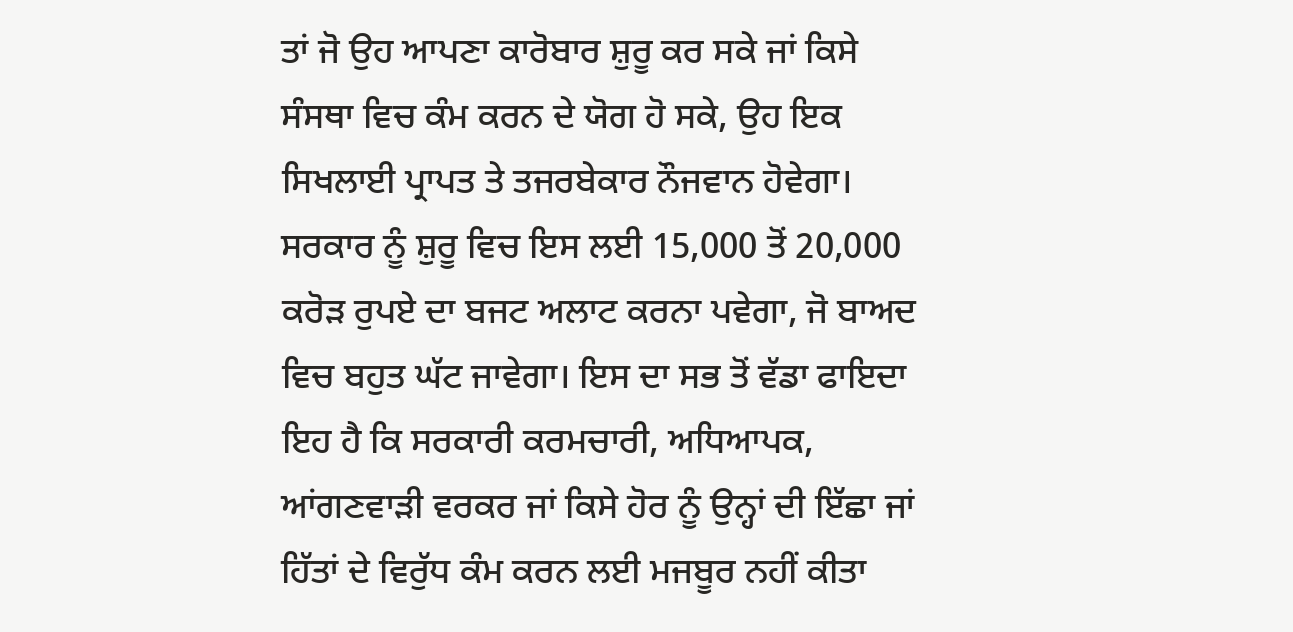ਤਾਂ ਜੋ ਉਹ ਆਪਣਾ ਕਾਰੋਬਾਰ ਸ਼ੁਰੂ ਕਰ ਸਕੇ ਜਾਂ ਕਿਸੇ ਸੰਸਥਾ ਵਿਚ ਕੰਮ ਕਰਨ ਦੇ ਯੋਗ ਹੋ ਸਕੇ, ਉਹ ਇਕ ਸਿਖਲਾਈ ਪ੍ਰਾਪਤ ਤੇ ਤਜਰਬੇਕਾਰ ਨੌਜਵਾਨ ਹੋਵੇਗਾ। ਸਰਕਾਰ ਨੂੰ ਸ਼ੁਰੂ ਵਿਚ ਇਸ ਲਈ 15,000 ਤੋਂ 20,000 ਕਰੋੜ ਰੁਪਏ ਦਾ ਬਜਟ ਅਲਾਟ ਕਰਨਾ ਪਵੇਗਾ, ਜੋ ਬਾਅਦ ਵਿਚ ਬਹੁਤ ਘੱਟ ਜਾਵੇਗਾ। ਇਸ ਦਾ ਸਭ ਤੋਂ ਵੱਡਾ ਫਾਇਦਾ ਇਹ ਹੈ ਕਿ ਸਰਕਾਰੀ ਕਰਮਚਾਰੀ, ਅਧਿਆਪਕ, ਆਂਗਣਵਾੜੀ ਵਰਕਰ ਜਾਂ ਕਿਸੇ ਹੋਰ ਨੂੰ ਉਨ੍ਹਾਂ ਦੀ ਇੱਛਾ ਜਾਂ ਹਿੱਤਾਂ ਦੇ ਵਿਰੁੱਧ ਕੰਮ ਕਰਨ ਲਈ ਮਜਬੂਰ ਨਹੀਂ ਕੀਤਾ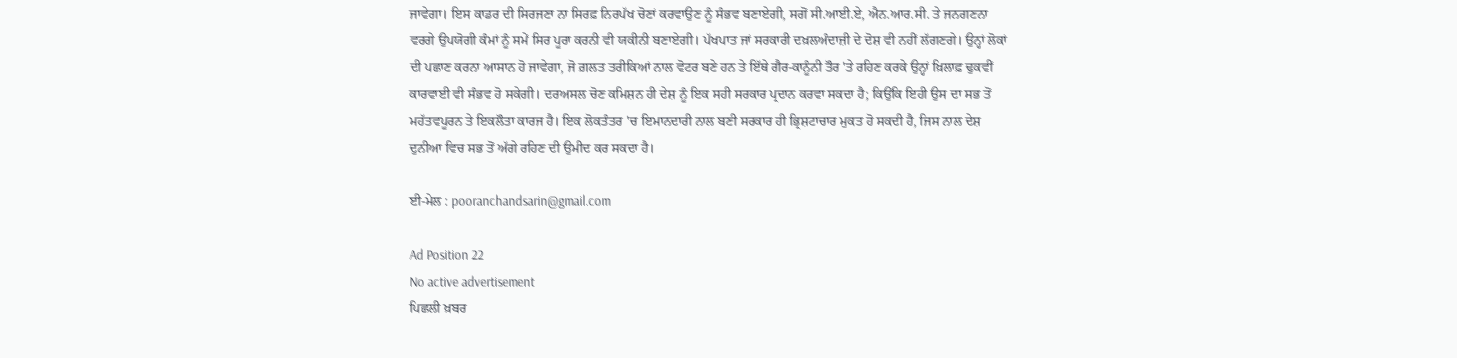ਜਾਵੇਗਾ। ਇਸ ਕਾਡਰ ਦੀ ਸਿਰਜਣਾ ਨਾ ਸਿਰਫ਼ ਨਿਰਪੱਖ ਚੋਣਾਂ ਕਰਵਾਉਣ ਨੂੰ ਸੰਭਵ ਬਣਾਏਗੀ, ਸਗੋਂ ਸੀ.ਆਈ.ਏ, ਐਨ.ਆਰ.ਸੀ. ਤੇ ਜਨਗਣਨਾ ਵਰਗੇ ਉਪਯੋਗੀ ਕੰਮਾਂ ਨੂੰ ਸਮੇਂ ਸਿਰ ਪੂਰਾ ਕਰਨੀ ਵੀ ਯਕੀਨੀ ਬਣਾਏਗੀ। ਪੱਖਪਾਤ ਜਾਂ ਸਰਕਾਰੀ ਦਖ਼ਲਅੰਦਾਜ਼ੀ ਦੇ ਦੋਸ਼ ਵੀ ਨਹੀਂ ਲੱਗਣਗੇ। ਉਨ੍ਹਾਂ ਲੋਕਾਂ ਦੀ ਪਛਾਣ ਕਰਨਾ ਆਸਾਨ ਹੋ ਜਾਵੇਗਾ, ਜੋ ਗ਼ਲਤ ਤਰੀਕਿਆਂ ਨਾਲ ਵੋਟਰ ਬਣੇ ਹਨ ਤੇ ਇੱਥੇ ਗੈਰ-ਕਾਨੂੰਨੀ ਤੌਰ 'ਤੇ ਰਹਿਣ ਕਰਕੇ ਉਨ੍ਹਾਂ ਖ਼ਿਲਾਫ਼ ਢੁਕਵੀਂ ਕਾਰਵਾਈ ਵੀ ਸੰਭਵ ਹੋ ਸਕੇਗੀ। ਦਰਅਸਲ ਚੋਣ ਕਮਿਸ਼ਨ ਹੀ ਦੇਸ਼ ਨੂੰ ਇਕ ਸਹੀ ਸਰਕਾਰ ਪ੍ਰਦਾਨ ਕਰਵਾ ਸਕਦਾ ਹੈ; ਕਿਉਂਕਿ ਇਹੀ ਉਸ ਦਾ ਸਭ ਤੋਂ ਮਹੱਤਵਪੂਰਨ ਤੇ ਇਕਲੌਤਾ ਕਾਰਜ ਹੈ। ਇਕ ਲੋਕਤੰਤਰ 'ਚ ਇਮਾਨਦਾਰੀ ਨਾਲ ਬਣੀ ਸਰਕਾਰ ਹੀ ਭ੍ਰਿਸ਼ਟਾਚਾਰ ਮੁਕਤ ਹੋ ਸਕਦੀ ਹੈ, ਜਿਸ ਨਾਲ ਦੇਸ਼ ਦੁਨੀਆ ਵਿਚ ਸਭ ਤੋਂ ਅੱਗੇ ਰਹਿਣ ਦੀ ਉਮੀਦ ਕਰ ਸਕਦਾ ਹੈ।

ਈ-ਮੇਲ : pooranchandsarin@gmail.com

Ad Position 22
No active advertisement
ਪਿਛਲੀ ਖ਼ਬਰ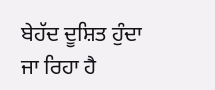ਬੇਹੱਦ ਦੂਸ਼ਿਤ ਹੁੰਦਾ ਜਾ ਰਿਹਾ ਹੈ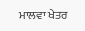ਮਾਲਵਾ ਖੇਤਰ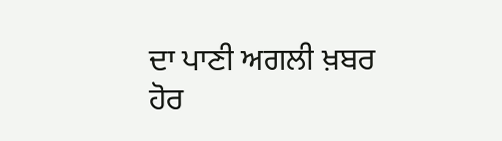ਦਾ ਪਾਣੀ ਅਗਲੀ ਖ਼ਬਰ ਹੋਰ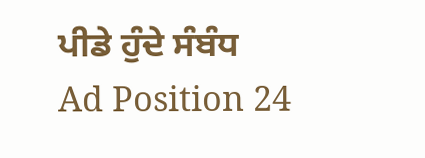ਪੀਡੇ ਹੁੰਦੇ ਸੰਬੰਧ
Ad Position 24